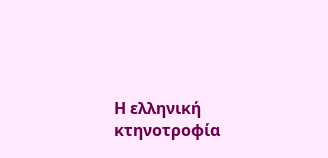Η ελληνική κτηνοτροφία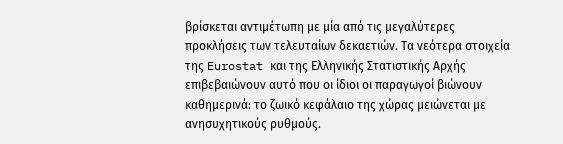βρίσκεται αντιμέτωπη με μία από τις μεγαλύτερες προκλήσεις των τελευταίων δεκαετιών. Τα νεότερα στοιχεία της Eurostat και της Ελληνικής Στατιστικής Αρχής επιβεβαιώνουν αυτό που οι ίδιοι οι παραγωγοί βιώνουν καθημερινά: το ζωικό κεφάλαιο της χώρας μειώνεται με ανησυχητικούς ρυθμούς.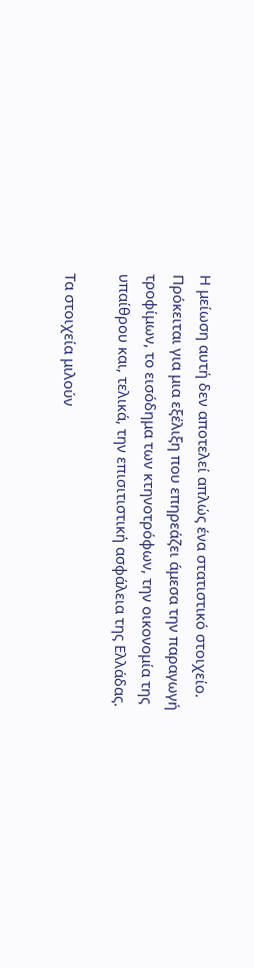Η μείωση αυτή δεν αποτελεί απλώς ένα στατιστικό στοιχείο. Πρόκειται για μια εξέλιξη που επηρεάζει άμεσα την παραγωγή τροφίμων, το εισόδημα των κτηνοτρόφων, την οικονομία της υπαίθρου και, τελικά, την επισιτιστική ασφάλεια της Ελλάδας.

Τα στοιχεία μιλούν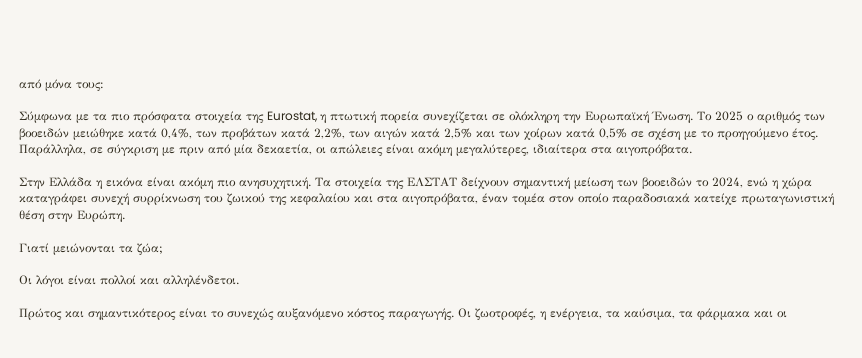από μόνα τους:

Σύμφωνα με τα πιο πρόσφατα στοιχεία της Eurostat, η πτωτική πορεία συνεχίζεται σε ολόκληρη την Ευρωπαϊκή Ένωση. Το 2025 ο αριθμός των βοοειδών μειώθηκε κατά 0,4%, των προβάτων κατά 2,2%, των αιγών κατά 2,5% και των χοίρων κατά 0,5% σε σχέση με το προηγούμενο έτος. Παράλληλα, σε σύγκριση με πριν από μία δεκαετία, οι απώλειες είναι ακόμη μεγαλύτερες, ιδιαίτερα στα αιγοπρόβατα.

Στην Ελλάδα η εικόνα είναι ακόμη πιο ανησυχητική. Τα στοιχεία της ΕΛΣΤΑΤ δείχνουν σημαντική μείωση των βοοειδών το 2024, ενώ η χώρα καταγράφει συνεχή συρρίκνωση του ζωικού της κεφαλαίου και στα αιγοπρόβατα, έναν τομέα στον οποίο παραδοσιακά κατείχε πρωταγωνιστική θέση στην Ευρώπη.

Γιατί μειώνονται τα ζώα;

Οι λόγοι είναι πολλοί και αλληλένδετοι.

Πρώτος και σημαντικότερος είναι το συνεχώς αυξανόμενο κόστος παραγωγής. Οι ζωοτροφές, η ενέργεια, τα καύσιμα, τα φάρμακα και οι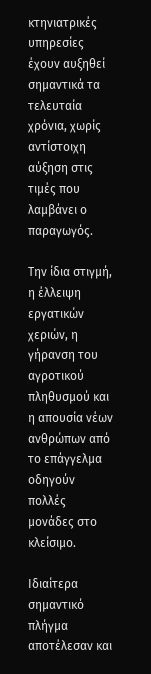κτηνιατρικές υπηρεσίες έχουν αυξηθεί σημαντικά τα τελευταία χρόνια, χωρίς αντίστοιχη αύξηση στις τιμές που λαμβάνει ο παραγωγός.

Την ίδια στιγμή, η έλλειψη εργατικών χεριών, η γήρανση του αγροτικού πληθυσμού και η απουσία νέων ανθρώπων από το επάγγελμα οδηγούν πολλές μονάδες στο κλείσιμο.

Ιδιαίτερα σημαντικό πλήγμα αποτέλεσαν και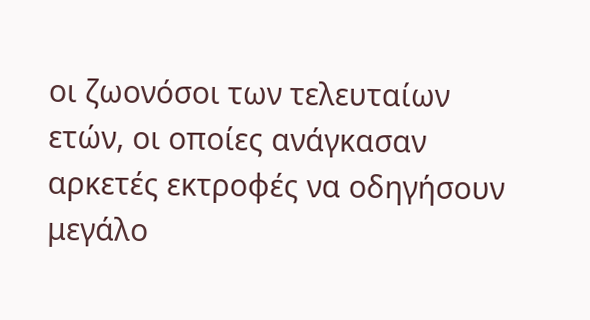οι ζωονόσοι των τελευταίων ετών, οι οποίες ανάγκασαν αρκετές εκτροφές να οδηγήσουν μεγάλο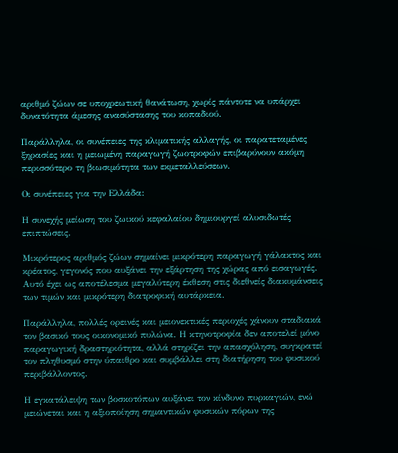αριθμό ζώων σε υποχρεωτική θανάτωση, χωρίς πάντοτε να υπάρχει δυνατότητα άμεσης ανασύστασης του κοπαδιού.

Παράλληλα, οι συνέπειες της κλιματικής αλλαγής, οι παρατεταμένες ξηρασίες και η μειωμένη παραγωγή ζωοτροφών επιβαρύνουν ακόμη περισσότερο τη βιωσιμότητα των εκμεταλλεύσεων.

Οι συνέπειες για την Ελλάδα:

Η συνεχής μείωση του ζωικού κεφαλαίου δημιουργεί αλυσιδωτές επιπτώσεις.

Μικρότερος αριθμός ζώων σημαίνει μικρότερη παραγωγή γάλακτος και κρέατος, γεγονός που αυξάνει την εξάρτηση της χώρας από εισαγωγές. Αυτό έχει ως αποτέλεσμα μεγαλύτερη έκθεση στις διεθνείς διακυμάνσεις των τιμών και μικρότερη διατροφική αυτάρκεια.

Παράλληλα, πολλές ορεινές και μειονεκτικές περιοχές χάνουν σταδιακά τον βασικό τους οικονομικό πυλώνα. Η κτηνοτροφία δεν αποτελεί μόνο παραγωγική δραστηριότητα, αλλά στηρίζει την απασχόληση, συγκρατεί τον πληθυσμό στην ύπαιθρο και συμβάλλει στη διατήρηση του φυσικού περιβάλλοντος.

Η εγκατάλειψη των βοσκοτόπων αυξάνει τον κίνδυνο πυρκαγιών, ενώ μειώνεται και η αξιοποίηση σημαντικών φυσικών πόρων της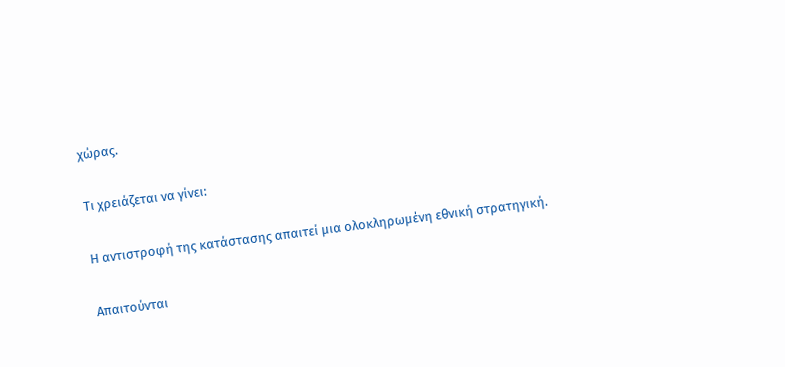χώρας.

Τι χρειάζεται να γίνει:

Η αντιστροφή της κατάστασης απαιτεί μια ολοκληρωμένη εθνική στρατηγική.

Απαιτούνται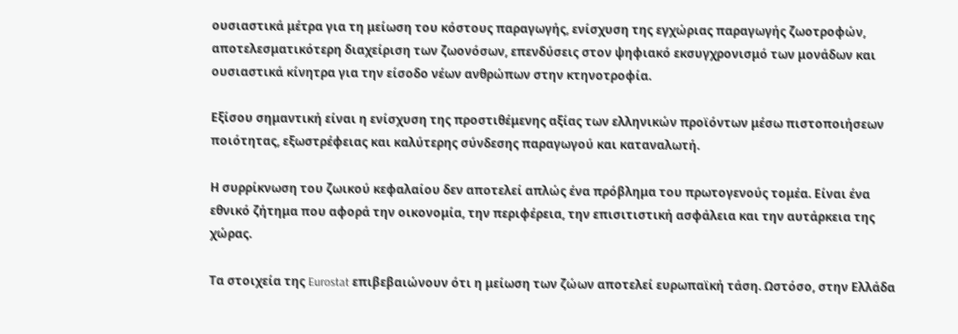ουσιαστικά μέτρα για τη μείωση του κόστους παραγωγής, ενίσχυση της εγχώριας παραγωγής ζωοτροφών, αποτελεσματικότερη διαχείριση των ζωονόσων, επενδύσεις στον ψηφιακό εκσυγχρονισμό των μονάδων και ουσιαστικά κίνητρα για την είσοδο νέων ανθρώπων στην κτηνοτροφία.

Εξίσου σημαντική είναι η ενίσχυση της προστιθέμενης αξίας των ελληνικών προϊόντων μέσω πιστοποιήσεων ποιότητας, εξωστρέφειας και καλύτερης σύνδεσης παραγωγού και καταναλωτή.

Η συρρίκνωση του ζωικού κεφαλαίου δεν αποτελεί απλώς ένα πρόβλημα του πρωτογενούς τομέα. Είναι ένα εθνικό ζήτημα που αφορά την οικονομία, την περιφέρεια, την επισιτιστική ασφάλεια και την αυτάρκεια της χώρας.

Τα στοιχεία της Eurostat επιβεβαιώνουν ότι η μείωση των ζώων αποτελεί ευρωπαϊκή τάση. Ωστόσο, στην Ελλάδα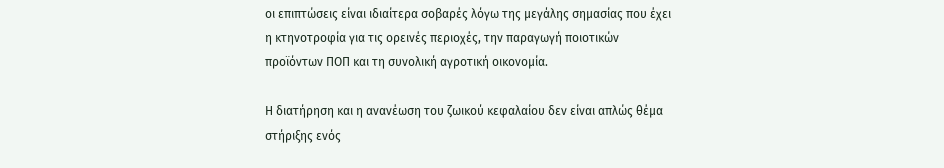οι επιπτώσεις είναι ιδιαίτερα σοβαρές λόγω της μεγάλης σημασίας που έχει η κτηνοτροφία για τις ορεινές περιοχές, την παραγωγή ποιοτικών προϊόντων ΠΟΠ και τη συνολική αγροτική οικονομία.

Η διατήρηση και η ανανέωση του ζωικού κεφαλαίου δεν είναι απλώς θέμα στήριξης ενός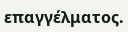επαγγέλματος.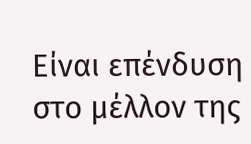Είναι επένδυση στο μέλλον της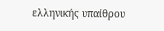ελληνικής υπαίθρου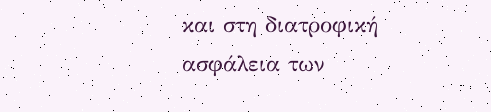και στη διατροφική ασφάλεια των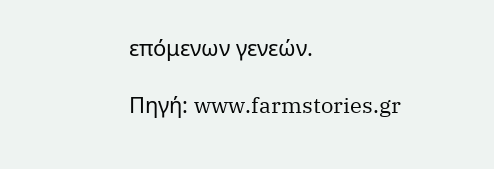επόμενων γενεών.

Πηγή: www.farmstories.gr